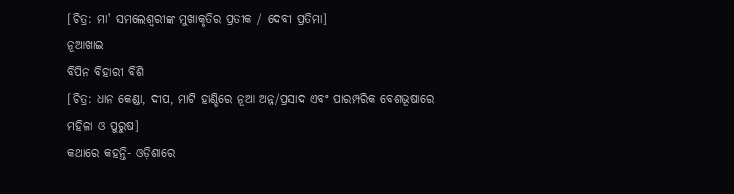[ଚିତ୍ର: ମା' ସମଲେଶ୍ୱରୀଙ୍କ ମୁଖାକୃତିର ପ୍ରତୀକ / ଦେବୀ ପ୍ରତିମା]
ନୂଆଖାଇ
ବିପିନ ବିହାରୀ ବିଶି
[ଚିତ୍ର: ଧାନ କେଣ୍ଡା, ଦୀପ, ମାଟି ହାଣ୍ଡିରେ ନୂଆ ଅନ୍ନ/ପ୍ରସାଦ ଏବଂ ପାରମ୍ପରିକ ବେଶଭୂଷାରେ ମହିଳା ଓ ପୁରୁଷ]
କଥାରେ କହନ୍ତି- ଓଡ଼ିଶାରେ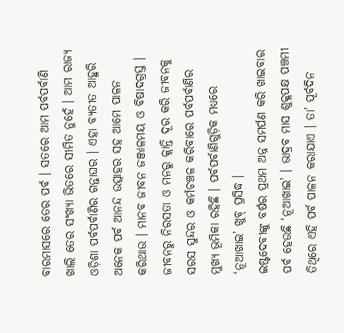ବାରମାସରେ ତେର ପର୍ବ । ସତରେ ଆମ ପର୍ବପର୍ବାଣି ଖାଲି ତେର ସଂଖ୍ୟା ଭିତରେ ସୀମିତ ନୁହେଁ । ଆମ ରାଜ୍ୟ ଓଡ଼ିଶା ପର୍ବପର୍ବାଣିର ଗନ୍ତାଘର । ଏହା ବ୍ୟତୀତ ଆହୁରି ଅନେକ ପର୍ବ ଆନନ୍ଦ ଉତ୍ସାହର ସହ ଆମେ ପାଳନ କରିଥାଉ । ମାନବ ଜୀବନ ଜଞ୍ଜାଳମୟ ଓ ବିଷାଦଗ୍ରସ୍ତ । ଜୀବନରୁ ନିରସତା ଓ ମନରୁ କ୍ଲାନ୍ତି ଦୂର କରି ଜୀବନକୁ ସରସ ସୁନ୍ଦର ଓ କର୍ମଚଞ୍ଚଳ କରିବାରେ ପର୍ବପର୍ବାଣିର ମୁଖ୍ୟ ଭୂମିକା ରହିଛି । ପର୍ବପର୍ବାଣିଗୁଡ଼ିକ ମଧ୍ୟରେ ‘ନୂଆଖାଇ’ ଖୁବ୍ ପ୍ରସିଦ୍ଧ ।
ଇଷ୍ଟଦେବୀଙ୍କୁ ବର୍ଷର ପ୍ରଥମ ଅନ୍ନ ସମର୍ପଣ କରି ଖାଇବାର ପର୍ବ ହେଉଛି ‘ନୂଆଖାଇ’ । ଭାଦ୍ରବ ମାସ ଶୁକ୍ଳପକ୍ଷ ପଞ୍ଚମୀ ତିଥିରେ ଏହି ପର୍ବ ପାଳନ କରାଯାଏ । ତା’ ପୂର୍ବଦିନ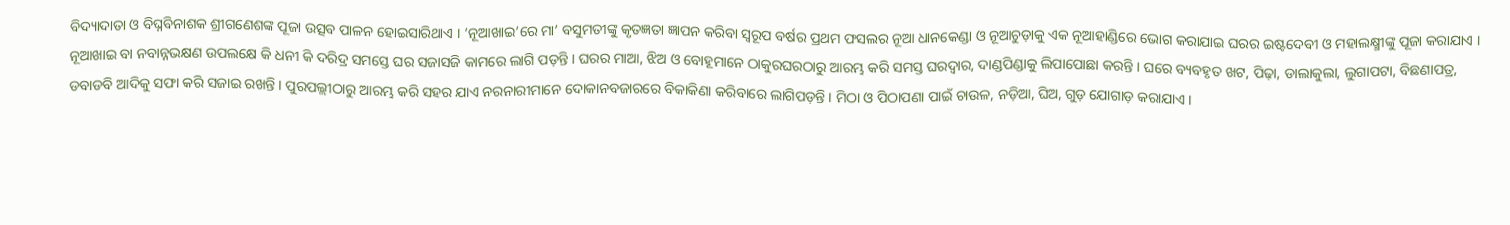ବିଦ୍ୟାଦାତା ଓ ବିଘ୍ନବିନାଶକ ଶ୍ରୀଗଣେଶଙ୍କ ପୂଜା ଉତ୍ସବ ପାଳନ ହୋଇସାରିଥାଏ । ‘ନୂଆଖାଇ’ରେ ମା’ ବସୁମତୀଙ୍କୁ କୃତଜ୍ଞତା ଜ୍ଞାପନ କରିବା ସ୍ୱରୂପ ବର୍ଷର ପ୍ରଥମ ଫସଲର ନୂଆ ଧାନକେଣ୍ଡା ଓ ନୂଆଚୁଡ଼ାକୁ ଏକ ନୂଆହାଣ୍ଡିରେ ଭୋଗ କରାଯାଇ ଘରର ଇଷ୍ଟଦେବୀ ଓ ମହାଲକ୍ଷ୍ମୀଙ୍କୁ ପୂଜା କରାଯାଏ ।
ନୂଆଖାଇ ବା ନବାନ୍ନଭକ୍ଷଣ ଉପଲକ୍ଷେ କି ଧନୀ କି ଦରିଦ୍ର ସମସ୍ତେ ଘର ସଜାସଜି କାମରେ ଲାଗି ପଡ଼ନ୍ତି । ଘରର ମାଆ, ଝିଅ ଓ ବୋହୂମାନେ ଠାକୁରଘରଠାରୁ ଆରମ୍ଭ କରି ସମସ୍ତ ଘରଦ୍ୱାର, ଦାଣ୍ଡପିଣ୍ଡାକୁ ଲିପାପୋଛା କରନ୍ତି । ଘରେ ବ୍ୟବହୃତ ଖଟ, ପିଢ଼ା, ଡାଲାକୁଲା, ଲୁଗାପଟା, ବିଛଣାପତ୍ର, ଡବାଡବି ଆଦିକୁ ସଫା କରି ସଜାଇ ରଖନ୍ତି । ପୁରପଲ୍ଲୀଠାରୁ ଆରମ୍ଭ କରି ସହର ଯାଏ ନରନାରୀମାନେ ଦୋକାନବଜାରରେ ବିକାକିଣା କରିବାରେ ଲାଗିପଡ଼ନ୍ତି । ମିଠା ଓ ପିଠାପଣା ପାଇଁ ଚାଉଳ, ନଡ଼ିଆ, ଘିଅ, ଗୁଡ଼ ଯୋଗାଡ଼ କରାଯାଏ ।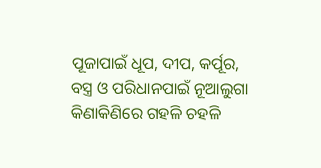ପୂଜାପାଇଁ ଧୂପ, ଦୀପ, କର୍ପୂର, ବସ୍ତ୍ର ଓ ପରିଧାନପାଇଁ ନୂଆଲୁଗା କିଣାକିଣିରେ ଗହଳି ଚହଳି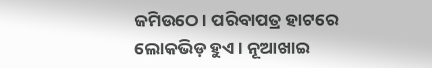ଜମିଉଠେ । ପରିବାପତ୍ର ହାଟରେ ଲୋକଭିଡ଼ ହୁଏ । ନୂଆଖାଇ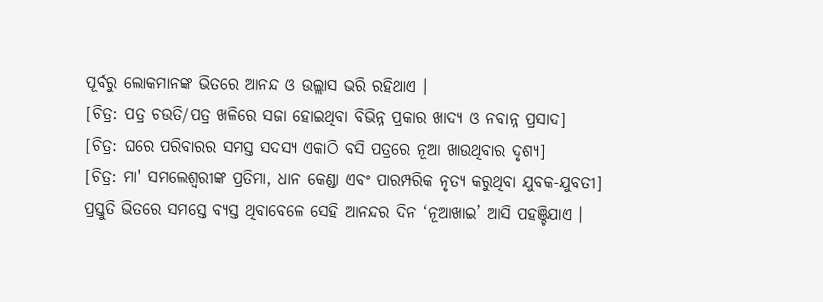ପୂର୍ବରୁ ଲୋକମାନଙ୍କ ଭିତରେ ଆନନ୍ଦ ଓ ଉଲ୍ଲାସ ଭରି ରହିଥାଏ ।
[ଚିତ୍ର: ପତ୍ର ଚଉତି/ପତ୍ର ଖଳିରେ ସଜା ହୋଇଥିବା ବିଭିନ୍ନ ପ୍ରକାର ଖାଦ୍ୟ ଓ ନବାନ୍ନ ପ୍ରସାଦ]
[ଚିତ୍ର: ଘରେ ପରିବାରର ସମସ୍ତ ସଦସ୍ୟ ଏକାଠି ବସି ପତ୍ରରେ ନୂଆ ଖାଉଥିବାର ଦୃଶ୍ୟ]
[ଚିତ୍ର: ମା' ସମଲେଶ୍ୱରୀଙ୍କ ପ୍ରତିମା, ଧାନ କେଣ୍ଡା ଏବଂ ପାରମ୍ପରିକ ନୃତ୍ୟ କରୁଥିବା ଯୁବକ-ଯୁବତୀ]
ପ୍ରସ୍ତୁତି ଭିତରେ ସମସ୍ତେ ବ୍ୟସ୍ତ ଥିବାବେଳେ ସେହି ଆନନ୍ଦର ଦିନ ‘ନୂଆଖାଇ’ ଆସି ପହଞ୍ଚିଯାଏ ।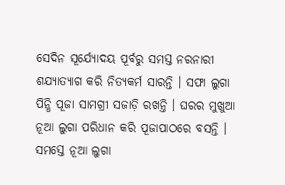ସେଦିନ ସୂର୍ଯ୍ୟୋଦୟ ପୂର୍ବରୁ ସମସ୍ତ ନରନାରୀ ଶଯ୍ୟାତ୍ୟାଗ କରି ନିତ୍ୟକର୍ମ ସାରନ୍ତି । ସଫା ଲୁଗା ପିନ୍ଧି ପୂଜା ସାମଗ୍ରୀ ସଜାଡ଼ି ରଖନ୍ତି । ଘରର ମୁଖୁଆ ନୂଆ ଲୁଗା ପରିଧାନ କରି ପୂଜାପାଠରେ ବସନ୍ତି । ସମସ୍ତେ ନୂଆ ଲୁଗା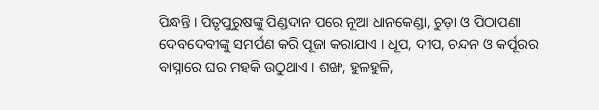ପିନ୍ଧନ୍ତି । ପିତୃପୁରୁଷଙ୍କୁ ପିଣ୍ଡଦାନ ପରେ ନୂଆ ଧାନକେଣ୍ଡା, ଚୁଡ଼ା ଓ ପିଠାପଣା ଦେବଦେବୀଙ୍କୁ ସମର୍ପଣ କରି ପୂଜା କରାଯାଏ । ଧୂପ, ଦୀପ, ଚନ୍ଦନ ଓ କର୍ପୂରର ବାସ୍ନାରେ ଘର ମହକି ଉଠୁଥାଏ । ଶଙ୍ଖ, ହୁଳହୁଳି,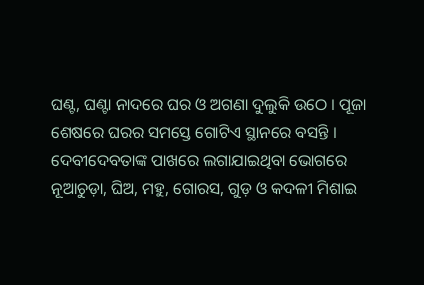ଘଣ୍ଟ, ଘଣ୍ଟା ନାଦରେ ଘର ଓ ଅଗଣା ଦୁଲୁକି ଉଠେ । ପୂଜା ଶେଷରେ ଘରର ସମସ୍ତେ ଗୋଟିଏ ସ୍ଥାନରେ ବସନ୍ତି । ଦେବୀଦେବତାଙ୍କ ପାଖରେ ଲଗାଯାଇଥିବା ଭୋଗରେ ନୂଆଚୁଡ଼ା, ଘିଅ, ମହୁ, ଗୋରସ, ଗୁଡ଼ ଓ କଦଳୀ ମିଶାଇ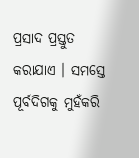ପ୍ରସାଦ ପ୍ରସ୍ତୁତ କରାଯାଏ । ସମସ୍ତେ ପୂର୍ବଦିଗକୁ ମୁହଁକରି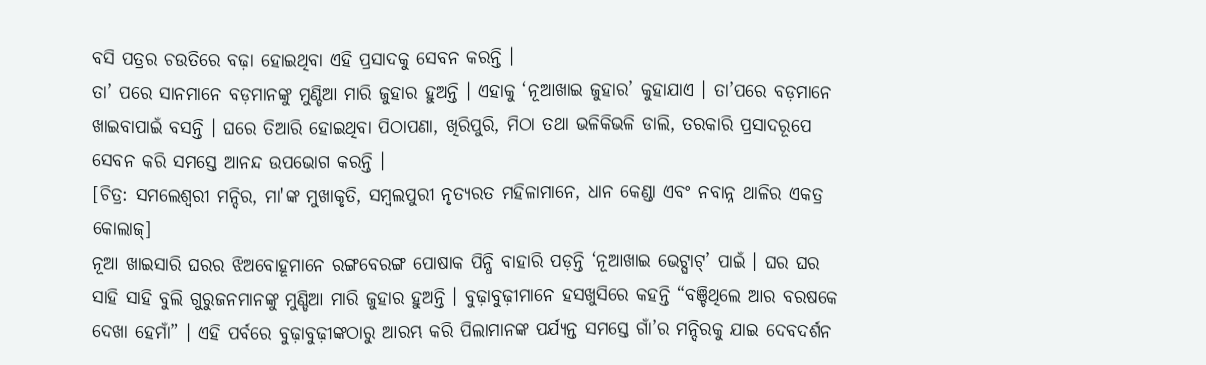ବସି ପତ୍ରର ଚଉତିରେ ବଢ଼ା ହୋଇଥିବା ଏହି ପ୍ରସାଦକୁ ସେବନ କରନ୍ତି ।
ତା’ ପରେ ସାନମାନେ ବଡ଼ମାନଙ୍କୁ ମୁଣ୍ଡିଆ ମାରି ଜୁହାର ହୁଅନ୍ତି । ଏହାକୁ ‘ନୂଆଖାଇ ଜୁହାର’ କୁହାଯାଏ । ତା’ପରେ ବଡ଼ମାନେ ଖାଇବାପାଇଁ ବସନ୍ତି । ଘରେ ତିଆରି ହୋଇଥିବା ପିଠାପଣା, ଖିରିପୁରି, ମିଠା ତଥା ଭଳିକିଭଳି ଡାଲି, ତରକାରି ପ୍ରସାଦରୂପେ ସେବନ କରି ସମସ୍ତେ ଆନନ୍ଦ ଉପଭୋଗ କରନ୍ତି ।
[ଚିତ୍ର: ସମଲେଶ୍ୱରୀ ମନ୍ଦିର, ମା'ଙ୍କ ମୁଖାକୃତି, ସମ୍ବଲପୁରୀ ନୃତ୍ୟରତ ମହିଳାମାନେ, ଧାନ କେଣ୍ଡା ଏବଂ ନବାନ୍ନ ଥାଳିର ଏକତ୍ର କୋଲାଜ୍]
ନୂଆ ଖାଇସାରି ଘରର ଝିଅବୋହୂମାନେ ରଙ୍ଗବେରଙ୍ଗ ପୋଷାକ ପିନ୍ଧି ବାହାରି ପଡ଼ନ୍ତି ‘ନୂଆଖାଇ ଭେଟ୍ଘାଟ୍’ ପାଇଁ । ଘର ଘର ସାହି ସାହି ବୁଲି ଗୁରୁଜନମାନଙ୍କୁ ମୁଣ୍ଡିଆ ମାରି ଜୁହାର ହୁଅନ୍ତି । ବୁଢ଼ାବୁଢ଼ୀମାନେ ହସଖୁସିରେ କହନ୍ତି “ବଞ୍ଚିଥିଲେ ଆର ବରଷକେ ଦେଖା ହେମାଁ” । ଏହି ପର୍ବରେ ବୁଢ଼ାବୁଢ଼ୀଙ୍କଠାରୁ ଆରମ୍ଭ କରି ପିଲାମାନଙ୍କ ପର୍ଯ୍ୟନ୍ତ ସମସ୍ତେ ଗାଁ’ର ମନ୍ଦିରକୁ ଯାଇ ଦେବଦର୍ଶନ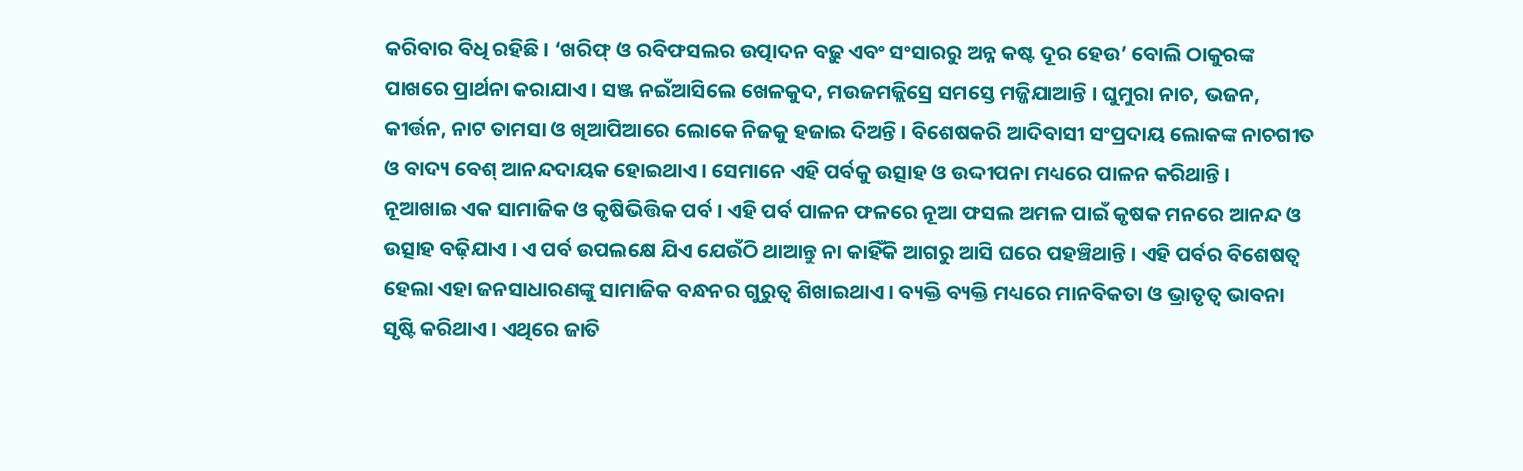କରିବାର ବିଧି ରହିଛି । ‘ଖରିଫ୍ ଓ ରବିଫସଲର ଉତ୍ପାଦନ ବଢ଼ୁ ଏବଂ ସଂସାରରୁ ଅନ୍ନ କଷ୍ଟ ଦୂର ହେଉ’ ବୋଲି ଠାକୁରଙ୍କ ପାଖରେ ପ୍ରାର୍ଥନା କରାଯାଏ । ସଞ୍ଜ ନଇଁଆସିଲେ ଖେଳକୁଦ, ମଉଜମଜ୍ଲିସ୍ରେ ସମସ୍ତେ ମଜ୍ଜିଯାଆନ୍ତି । ଘୁମୁରା ନାଚ, ଭଜନ, କୀର୍ତ୍ତନ, ନାଟ ତାମସା ଓ ଖିଆପିଆରେ ଲୋକେ ନିଜକୁ ହଜାଇ ଦିଅନ୍ତି । ବିଶେଷକରି ଆଦିବାସୀ ସଂପ୍ରଦାୟ ଲୋକଙ୍କ ନାଚଗୀତ ଓ ବାଦ୍ୟ ବେଶ୍ ଆନନ୍ଦଦାୟକ ହୋଇଥାଏ । ସେମାନେ ଏହି ପର୍ବକୁ ଉତ୍ସାହ ଓ ଉଦ୍ଦୀପନା ମଧ୍ୟରେ ପାଳନ କରିଥାନ୍ତି ।
ନୂଆଖାଇ ଏକ ସାମାଜିକ ଓ କୃଷିଭିତ୍ତିକ ପର୍ବ । ଏହି ପର୍ବ ପାଳନ ଫଳରେ ନୂଆ ଫସଲ ଅମଳ ପାଇଁ କୃଷକ ମନରେ ଆନନ୍ଦ ଓ ଉତ୍ସାହ ବଢ଼ିଯାଏ । ଏ ପର୍ବ ଉପଲକ୍ଷେ ଯିଏ ଯେଉଁଠି ଥାଆନ୍ତୁ ନା କାହିଁକି ଆଗରୁ ଆସି ଘରେ ପହଞ୍ଚିଥାନ୍ତି । ଏହି ପର୍ବର ବିଶେଷତ୍ୱ ହେଲା ଏହା ଜନସାଧାରଣଙ୍କୁ ସାମାଜିକ ବନ୍ଧନର ଗୁରୁତ୍ୱ ଶିଖାଇଥାଏ । ବ୍ୟକ୍ତି ବ୍ୟକ୍ତି ମଧ୍ୟରେ ମାନବିକତା ଓ ଭ୍ରାତୃତ୍ୱ ଭାବନା ସୃଷ୍ଟି କରିଥାଏ । ଏଥିରେ ଜାତି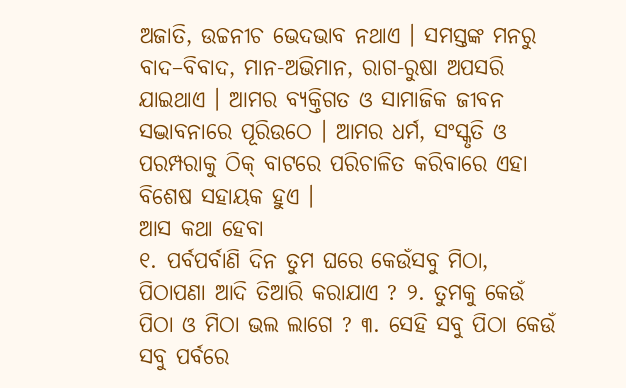ଅଜାତି, ଉଚ୍ଚନୀଚ ଭେଦଭାବ ନଥାଏ । ସମସ୍ତଙ୍କ ମନରୁ ବାଦ–ବିବାଦ, ମାନ-ଅଭିମାନ, ରାଗ-ରୁଷା ଅପସରି ଯାଇଥାଏ । ଆମର ବ୍ୟକ୍ତିଗତ ଓ ସାମାଜିକ ଜୀବନ ସଦ୍ଭାବନାରେ ପୂରିଉଠେ । ଆମର ଧର୍ମ, ସଂସ୍କୃତି ଓ ପରମ୍ପରାକୁ ଠିକ୍ ବାଟରେ ପରିଚାଳିତ କରିବାରେ ଏହା ବିଶେଷ ସହାୟକ ହୁଏ ।
ଆସ କଥା ହେବା
୧. ପର୍ବପର୍ବାଣି ଦିନ ତୁମ ଘରେ କେଉଁସବୁ ମିଠା, ପିଠାପଣା ଆଦି ତିଆରି କରାଯାଏ ? ୨. ତୁମକୁ କେଉଁ ପିଠା ଓ ମିଠା ଭଲ ଲାଗେ ? ୩. ସେହି ସବୁ ପିଠା କେଉଁ ସବୁ ପର୍ବରେ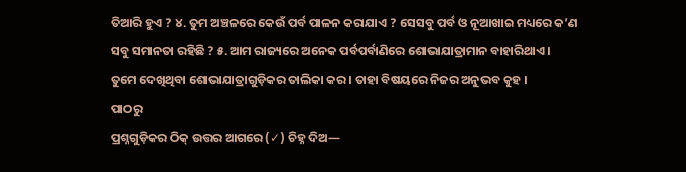ତିଆରି ହୁଏ ? ୪. ତୁମ ଅଞ୍ଚଳରେ କେଉଁ ପର୍ବ ପାଳନ କରାଯାଏ ? ସେସବୁ ପର୍ବ ଓ ନୂଆଖାଇ ମଧ୍ୟରେ କ’ଣ ସବୁ ସମାନତା ରହିଛି ? ୫. ଆମ ରାଜ୍ୟରେ ଅନେକ ପର୍ବପର୍ବାଣିରେ ଶୋଭାଯାତ୍ରାମାନ ବାହାରିଥାଏ । ତୁମେ ଦେଖିଥିବା ଶୋଭାଯାତ୍ରାଗୁଡ଼ିକର ତାଲିକା କର । ତାହା ବିଷୟରେ ନିଜର ଅନୁଭବ କୁହ ।
ପାଠରୁ
ପ୍ରଶ୍ନଗୁଡ଼ିକର ଠିକ୍ ଉତ୍ତର ଆଗରେ (✓) ଚିହ୍ନ ଦିଅ—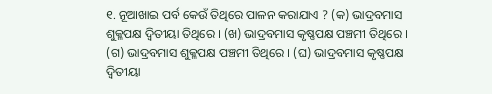୧. ନୂଆଖାଇ ପର୍ବ କେଉଁ ତିଥିରେ ପାଳନ କରାଯାଏ ? (କ) ଭାଦ୍ରବମାସ ଶୁକ୍ଳପକ୍ଷ ଦ୍ୱିତୀୟା ତିଥିରେ । (ଖ) ଭାଦ୍ରବମାସ କୃଷ୍ଣପକ୍ଷ ପଞ୍ଚମୀ ତିଥିରେ । (ଗ) ଭାଦ୍ରବମାସ ଶୁକ୍ଳପକ୍ଷ ପଞ୍ଚମୀ ତିଥିରେ । (ଘ) ଭାଦ୍ରବମାସ କୃଷ୍ଣପକ୍ଷ ଦ୍ୱିତୀୟା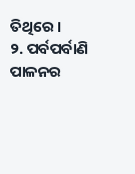ତିଥିରେ ।
୨. ପର୍ବପର୍ବାଣି ପାଳନର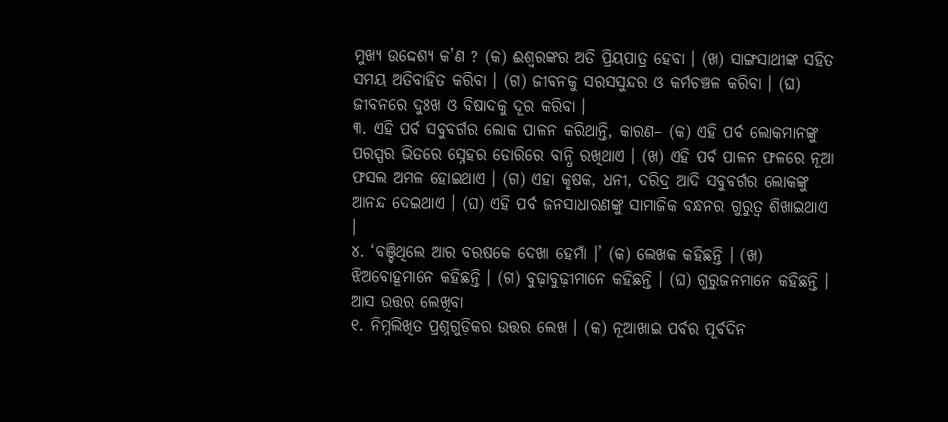ମୁଖ୍ୟ ଉଦ୍ଦେଶ୍ୟ କ’ଣ ? (କ) ଈଶ୍ୱରଙ୍କର ଅତି ପ୍ରିୟପାତ୍ର ହେବା । (ଖ) ସାଙ୍ଗସାଥୀଙ୍କ ସହିତ ସମୟ ଅତିବାହିତ କରିବା । (ଗ) ଜୀବନକୁ ସରସସୁନ୍ଦର ଓ କର୍ମଚଞ୍ଚଳ କରିବା । (ଘ) ଜୀବନରେ ଦୁଃଖ ଓ ବିଷାଦକୁ ଦୂର କରିବା ।
୩. ଏହି ପର୍ବ ସବୁବର୍ଗର ଲୋକ ପାଳନ କରିଥାନ୍ତି, କାରଣ– (କ) ଏହି ପର୍ବ ଲୋକମାନଙ୍କୁ ପରସ୍ପର ଭିତରେ ସ୍ନେହର ଡୋରିରେ ବାନ୍ଧି ରଖିଥାଏ । (ଖ) ଏହି ପର୍ବ ପାଳନ ଫଳରେ ନୂଆ ଫସଲ ଅମଳ ହୋଇଥାଏ । (ଗ) ଏହା କୃଷକ, ଧନୀ, ଦରିଦ୍ର ଆଦି ସବୁବର୍ଗର ଲୋକଙ୍କୁ ଆନନ୍ଦ ଦେଇଥାଏ । (ଘ) ଏହି ପର୍ବ ଜନସାଧାରଣଙ୍କୁ ସାମାଜିକ ବନ୍ଧନର ଗୁରୁତ୍ୱ ଶିଖାଇଥାଏ ।
୪. ‘ବଞ୍ଚିଥିଲେ ଆର ବରଷକେ ଦେଖା ହେମାଁ ।’ (କ) ଲେଖକ କହିଛନ୍ତି । (ଖ) ଝିଅବୋହୂମାନେ କହିଛନ୍ତି । (ଗ) ବୁଢ଼ାବୁଢ଼ୀମାନେ କହିଛନ୍ତି । (ଘ) ଗୁରୁଜନମାନେ କହିଛନ୍ତି ।
ଆସ ଉତ୍ତର ଲେଖିବା
୧. ନିମ୍ନଲିଖିତ ପ୍ରଶ୍ନଗୁଡ଼ିକର ଉତ୍ତର ଲେଖ । (କ) ନୂଆଖାଇ ପର୍ବର ପୂର୍ବଦିନ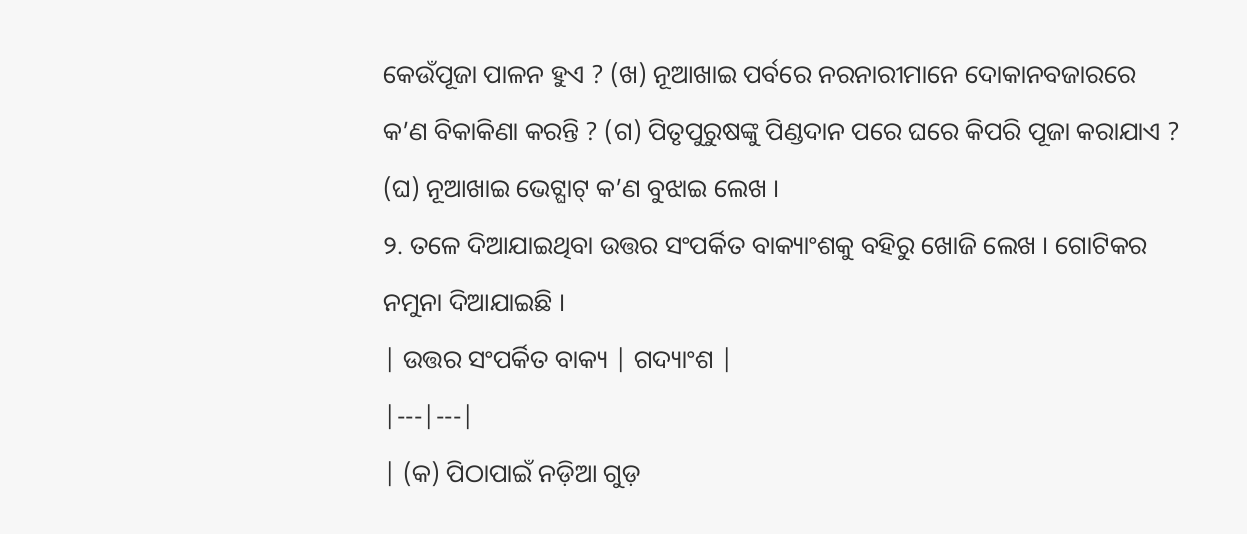କେଉଁପୂଜା ପାଳନ ହୁଏ ? (ଖ) ନୂଆଖାଇ ପର୍ବରେ ନରନାରୀମାନେ ଦୋକାନବଜାରରେ କ’ଣ ବିକାକିଣା କରନ୍ତି ? (ଗ) ପିତୃପୁରୁଷଙ୍କୁ ପିଣ୍ଡଦାନ ପରେ ଘରେ କିପରି ପୂଜା କରାଯାଏ ? (ଘ) ନୂଆଖାଇ ଭେଟ୍ଘାଟ୍ କ’ଣ ବୁଝାଇ ଲେଖ ।
୨. ତଳେ ଦିଆଯାଇଥିବା ଉତ୍ତର ସଂପର୍କିତ ବାକ୍ୟାଂଶକୁ ବହିରୁ ଖୋଜି ଲେଖ । ଗୋଟିକର ନମୁନା ଦିଆଯାଇଛି ।
| ଉତ୍ତର ସଂପର୍କିତ ବାକ୍ୟ | ଗଦ୍ୟାଂଶ |
|---|---|
| (କ) ପିଠାପାଇଁ ନଡ଼ିଆ ଗୁଡ଼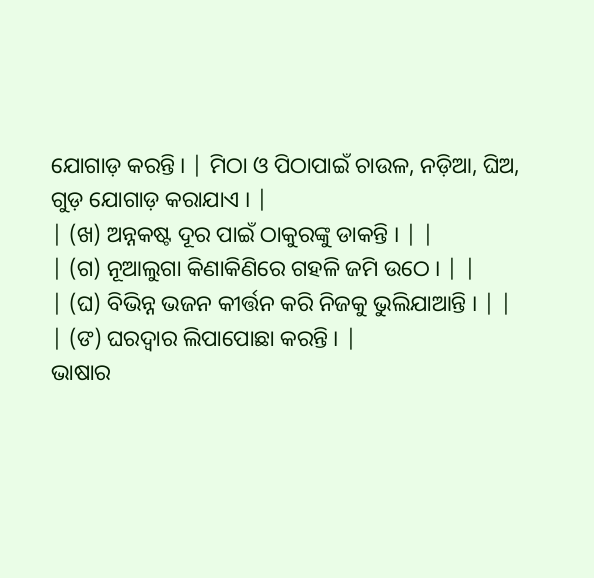ଯୋଗାଡ଼ କରନ୍ତି । | ମିଠା ଓ ପିଠାପାଇଁ ଚାଉଳ, ନଡ଼ିଆ, ଘିଅ, ଗୁଡ଼ ଯୋଗାଡ଼ କରାଯାଏ । |
| (ଖ) ଅନ୍ନକଷ୍ଟ ଦୂର ପାଇଁ ଠାକୁରଙ୍କୁ ଡାକନ୍ତି । | |
| (ଗ) ନୂଆଲୁଗା କିଣାକିଣିରେ ଗହଳି ଜମି ଉଠେ । | |
| (ଘ) ବିଭିନ୍ନ ଭଜନ କୀର୍ତ୍ତନ କରି ନିଜକୁ ଭୁଲିଯାଆନ୍ତି । | |
| (ଙ) ଘରଦ୍ୱାର ଲିପାପୋଛା କରନ୍ତି । |
ଭାଷାର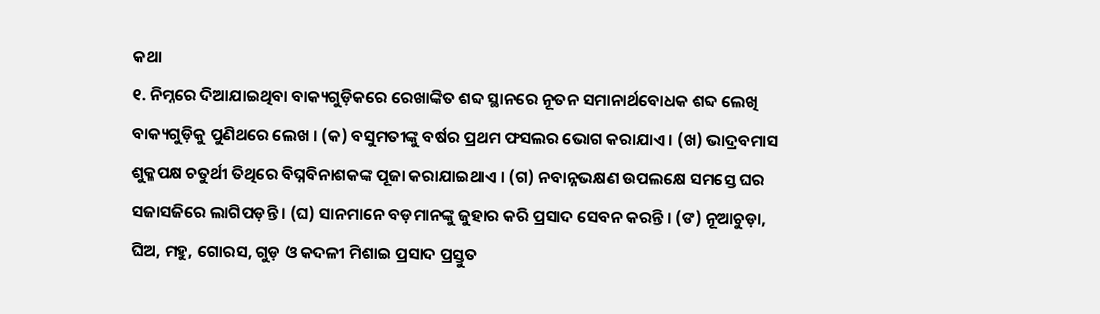କଥା
୧. ନିମ୍ନରେ ଦିଆଯାଇଥିବା ବାକ୍ୟଗୁଡ଼ିକରେ ରେଖାଙ୍କିତ ଶବ୍ଦ ସ୍ଥାନରେ ନୂତନ ସମାନାର୍ଥବୋଧକ ଶବ୍ଦ ଲେଖି ବାକ୍ୟଗୁଡ଼ିକୁ ପୁଣିଥରେ ଲେଖ । (କ) ବସୁମତୀଙ୍କୁ ବର୍ଷର ପ୍ରଥମ ଫସଲର ଭୋଗ କରାଯାଏ । (ଖ) ଭାଦ୍ରବମାସ ଶୁକ୍ଳପକ୍ଷ ଚତୁର୍ଥୀ ତିଥିରେ ବିଘ୍ନବିନାଶକଙ୍କ ପୂଜା କରାଯାଇଥାଏ । (ଗ) ନବାନ୍ନଭକ୍ଷଣ ଉପଲକ୍ଷେ ସମସ୍ତେ ଘର ସଜାସଜିରେ ଲାଗିପଡ଼ନ୍ତି । (ଘ) ସାନମାନେ ବଡ଼ମାନଙ୍କୁ ଜୁହାର କରି ପ୍ରସାଦ ସେବନ କରନ୍ତି । (ଙ) ନୂଆଚୁଡ଼ା, ଘିଅ, ମହୁ, ଗୋରସ, ଗୁଡ଼ ଓ କଦଳୀ ମିଶାଇ ପ୍ରସାଦ ପ୍ରସ୍ତୁତ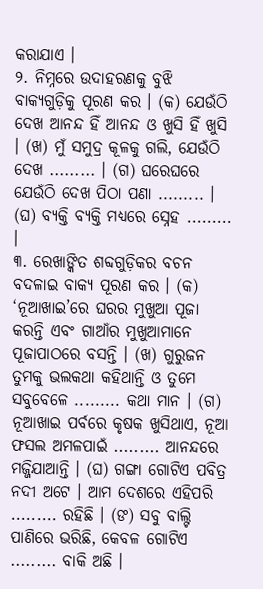କରାଯାଏ ।
୨. ନିମ୍ନରେ ଉଦାହରଣକୁ ବୁଝି ବାକ୍ୟଗୁଡ଼ିକୁ ପୂରଣ କର । (କ) ଯେଉଁଠି ଦେଖ ଆନନ୍ଦ ହିଁ ଆନନ୍ଦ ଓ ଖୁସି ହିଁ ଖୁସି । (ଖ) ମୁଁ ସମୁଦ୍ର କୂଳକୁ ଗଲି, ଯେଉଁଠି ଦେଖ ......... । (ଗ) ଘରେଘରେ ଯେଉଁଠି ଦେଖ ପିଠା ପଣା ......... । (ଘ) ବ୍ୟକ୍ତି ବ୍ୟକ୍ତି ମଧ୍ୟରେ ସ୍ନେହ ......... ।
୩. ରେଖାଙ୍କିତ ଶବ୍ଦଗୁଡ଼ିକର ବଚନ ବଦଳାଇ ବାକ୍ୟ ପୂରଣ କର । (କ) ‘ନୂଆଖାଇ’ରେ ଘରର ମୁଖୁଆ ପୂଜା କରନ୍ତି ଏବଂ ଗାଆଁର ମୁଖୁଆମାନେ ପୂଜାପାଠରେ ବସନ୍ତି । (ଖ) ଗୁରୁଜନ ତୁମକୁ ଭଲକଥା କହିଥାନ୍ତି ଓ ତୁମେ ସବୁବେଳେ ......... କଥା ମାନ । (ଗ) ନୂଆଖାଇ ପର୍ବରେ କୃଷକ ଖୁସିଥାଏ, ନୂଆ ଫସଲ ଅମଳପାଇଁ ......... ଆନନ୍ଦରେ ମଜ୍ଜିଯାଆନ୍ତି । (ଘ) ଗଙ୍ଗା ଗୋଟିଏ ପବିତ୍ର ନଦୀ ଅଟେ । ଆମ ଦେଶରେ ଏହିପରି ......... ରହିଛି । (ଙ) ସବୁ ବାଲ୍ଟି ପାଣିରେ ଭରିଛି, କେବଳ ଗୋଟିଏ ......... ବାକି ଅଛି ।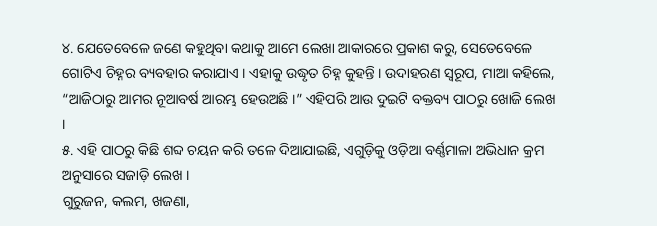୪. ଯେତେବେଳେ ଜଣେ କହୁଥିବା କଥାକୁ ଆମେ ଲେଖା ଆକାରରେ ପ୍ରକାଶ କରୁ, ସେତେବେଳେ ଗୋଟିଏ ଚିହ୍ନର ବ୍ୟବହାର କରାଯାଏ । ଏହାକୁ ଉଦ୍ଧୃତ ଚିହ୍ନ କୁହନ୍ତି । ଉଦାହରଣ ସ୍ୱରୂପ, ମାଆ କହିଲେ, “ଆଜିଠାରୁ ଆମର ନୂଆବର୍ଷ ଆରମ୍ଭ ହେଉଅଛି ।” ଏହିପରି ଆଉ ଦୁଇଟି ବକ୍ତବ୍ୟ ପାଠରୁ ଖୋଜି ଲେଖ ।
୫. ଏହି ପାଠରୁ କିଛି ଶବ୍ଦ ଚୟନ କରି ତଳେ ଦିଆଯାଇଛି, ଏଗୁଡ଼ିକୁ ଓଡ଼ିଆ ବର୍ଣ୍ଣମାଳା ଅଭିଧାନ କ୍ରମ ଅନୁସାରେ ସଜାଡ଼ି ଲେଖ ।
ଗୁରୁଜନ, କଲମ, ଖଜଣା,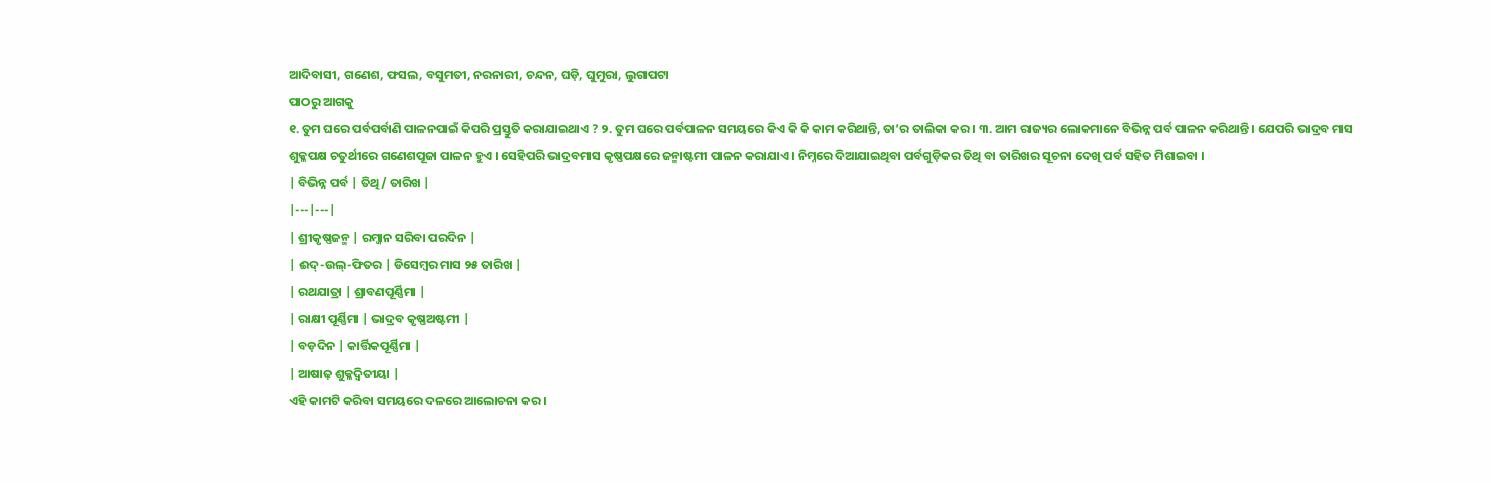ଆଦିବାସୀ, ଗଣେଶ, ଫସଲ, ବସୁମତୀ, ନରନାରୀ, ଚନ୍ଦନ, ଘଡ଼ି, ଘୁମୁରା, ଲୁଗାପଟା
ପାଠରୁ ଆଗକୁ
୧. ତୁମ ଘରେ ପର୍ବପର୍ବାଣି ପାଳନପାଇଁ କିପରି ପ୍ରସ୍ତୁତି କରାଯାଇଥାଏ ? ୨. ତୁମ ଘରେ ପର୍ବପାଳନ ସମୟରେ କିଏ କି କି କାମ କରିଥାନ୍ତି, ତା’ର ତାଲିକା କର । ୩. ଆମ ରାଜ୍ୟର ଲୋକମାନେ ବିଭିନ୍ନ ପର୍ବ ପାଳନ କରିଥାନ୍ତି । ଯେପରି ଭାଦ୍ରବ ମାସ ଶୁକ୍ଳପକ୍ଷ ଚତୁର୍ଥୀରେ ଗଣେଶପୂଜା ପାଳନ ହୁଏ । ସେହିପରି ଭାଦ୍ରବମାସ କୃଷ୍ଣପକ୍ଷରେ ଜନ୍ମାଷ୍ଟମୀ ପାଳନ କରାଯାଏ । ନିମ୍ନରେ ଦିଆଯାଇଥିବା ପର୍ବଗୁଡ଼ିକର ତିଥି ବା ତାରିଖର ସୂଚନା ଦେଖି ପର୍ବ ସହିତ ମିଶାଇବା ।
| ବିଭିନ୍ନ ପର୍ବ | ତିଥି/ ତାରିଖ |
|---|---|
| ଶ୍ରୀକୃଷ୍ଣଜନ୍ମ | ରମ୍ଜାନ ସରିବା ପରଦିନ |
| ଈଦ୍-ଉଲ୍-ଫିତର | ଡିସେମ୍ବର ମାସ ୨୫ ତାରିଖ |
| ରଥଯାତ୍ରା | ଶ୍ରାବଣପୂର୍ଣ୍ଣିମା |
| ରାକ୍ଷୀ ପୂର୍ଣ୍ଣିମା | ଭାଦ୍ରବ କୃଷ୍ଣଅଷ୍ଟମୀ |
| ବଡ଼ଦିନ | କାର୍ତ୍ତିକପୂର୍ଣ୍ଣିମା |
| ଆଷାଢ଼ ଶୁକ୍ଳଦ୍ୱିତୀୟା |
ଏହି କାମଟି କରିବା ସମୟରେ ଦଳରେ ଆଲୋଚନା କର ।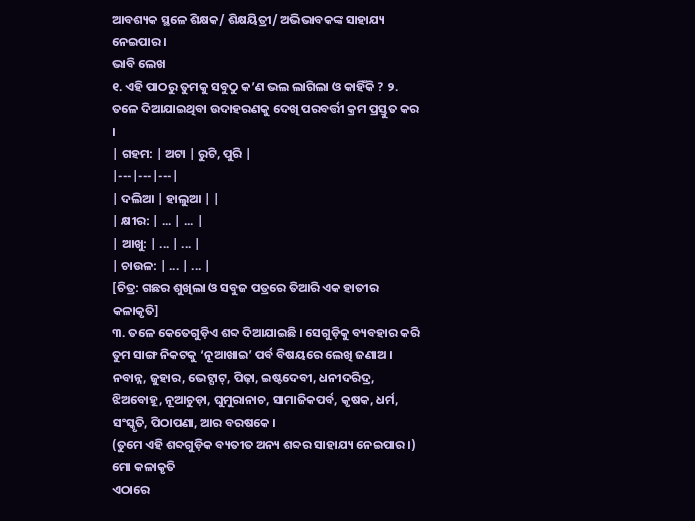ଆବଶ୍ୟକ ସ୍ଥଳେ ଶିକ୍ଷକ/ ଶିକ୍ଷୟିତ୍ରୀ/ ଅଭିଭାବକଙ୍କ ସାହାଯ୍ୟ ନେଇପାର ।
ଭାବି ଲେଖ
୧. ଏହି ପାଠରୁ ତୁମକୁ ସବୁଠୁ କ’ଣ ଭଲ ଲାଗିଲା ଓ କାହିଁକି ? ୨. ତଳେ ଦିଆଯାଇଥିବା ଉଦାହରଣକୁ ଦେଖି ପରବର୍ତ୍ତୀ କ୍ରମ ପ୍ରସ୍ତୁତ କର ।
| ଗହମ: | ଅଟା | ରୁଟି, ପୁରି |
|---|---|---|
| ଦଲିଆ | ହାଲୁଆ | |
| କ୍ଷୀର: | ... | ... |
| ଆଖୁ: | ... | ... |
| ଚାଉଳ: | ... | ... |
[ଚିତ୍ର: ଗଛର ଶୁଖିଲା ଓ ସବୁଜ ପତ୍ରରେ ତିଆରି ଏକ ହାତୀର କଳାକୃତି]
୩. ତଳେ କେତେଗୁଡ଼ିଏ ଶବ୍ଦ ଦିଆଯାଇଛି । ସେଗୁଡ଼ିକୁ ବ୍ୟବହାର କରି ତୁମ ସାଙ୍ଗ ନିକଟକୁ ‘ନୂଆଖାଇ’ ପର୍ବ ବିଷୟରେ ଲେଖି ଜଣାଅ ।
ନବାନ୍ନ, ଜୁହାର, ଭେଟ୍ଘାଟ୍, ପିଢ଼ା, ଇଷ୍ଟଦେବୀ, ଧନୀଦରିଦ୍ର, ଝିଅବୋହୂ, ନୂଆଚୁଡ଼ା, ଘୁମୁରାନାଚ, ସାମାଜିକପର୍ବ, କୃଷକ, ଧର୍ମ, ସଂସ୍କୃତି, ପିଠାପଣା, ଆର ବରଷକେ ।
(ତୁମେ ଏହି ଶବ୍ଦଗୁଡ଼ିକ ବ୍ୟତୀତ ଅନ୍ୟ ଶବ୍ଦର ସାହାଯ୍ୟ ନେଇପାର ।)
ମୋ କଳାକୃତି
ଏଠାରେ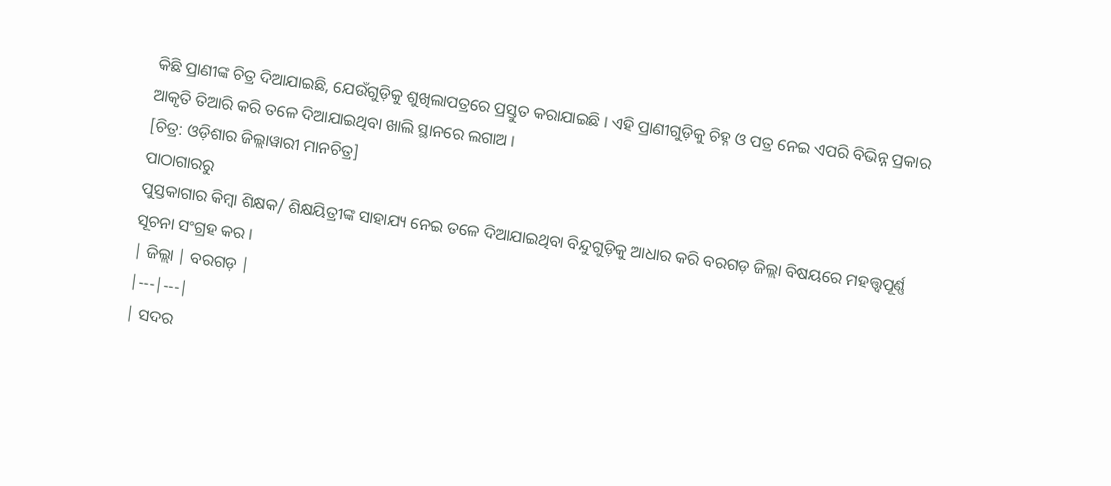କିଛି ପ୍ରାଣୀଙ୍କ ଚିତ୍ର ଦିଆଯାଇଛି, ଯେଉଁଗୁଡ଼ିକୁ ଶୁଖିଲାପତ୍ରରେ ପ୍ରସ୍ତୁତ କରାଯାଇଛି । ଏହି ପ୍ରାଣୀଗୁଡ଼ିକୁ ଚିହ୍ନ ଓ ପତ୍ର ନେଇ ଏପରି ବିଭିନ୍ନ ପ୍ରକାର ଆକୃତି ତିଆରି କରି ତଳେ ଦିଆଯାଇଥିବା ଖାଲି ସ୍ଥାନରେ ଲଗାଅ ।
[ଚିତ୍ର: ଓଡ଼ିଶାର ଜିଲ୍ଲାୱାରୀ ମାନଚିତ୍ର]
ପାଠାଗାରରୁ
ପୁସ୍ତକାଗାର କିମ୍ବା ଶିକ୍ଷକ/ ଶିକ୍ଷୟିତ୍ରୀଙ୍କ ସାହାଯ୍ୟ ନେଇ ତଳେ ଦିଆଯାଇଥିବା ବିନ୍ଦୁଗୁଡ଼ିକୁ ଆଧାର କରି ବରଗଡ଼ ଜିଲ୍ଲା ବିଷୟରେ ମହତ୍ତ୍ୱପୂର୍ଣ୍ଣ ସୂଚନା ସଂଗ୍ରହ କର ।
| ଜିଲ୍ଲା | ବରଗଡ଼ |
|---|---|
| ସଦର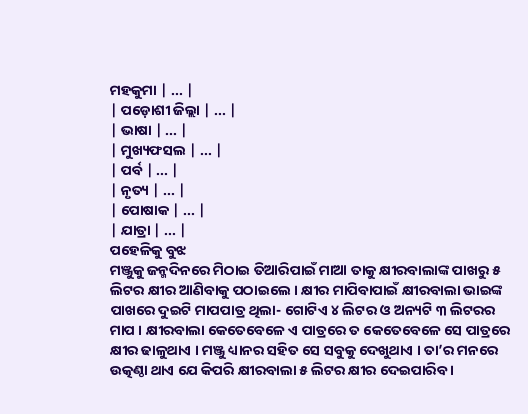ମହକୁମା | ... |
| ପଡ଼ୋଶୀ ଜିଲ୍ଲା | ... |
| ଭାଷା | ... |
| ମୁଖ୍ୟଫସଲ | ... |
| ପର୍ବ | ... |
| ନୃତ୍ୟ | ... |
| ପୋଷାକ | ... |
| ଯାତ୍ରା | ... |
ପହେଳିକୁ ବୁଝ
ମଞ୍ଜୁକୁ ଜନ୍ମଦିନରେ ମିଠାଇ ତିଆରିପାଇଁ ମାଆ ତାକୁ କ୍ଷୀରବାଲାଙ୍କ ପାଖରୁ ୫ ଲିଟର କ୍ଷୀର ଆଣିବାକୁ ପଠାଇଲେ । କ୍ଷୀର ମାପିବାପାଇଁ କ୍ଷୀରବାଲା ଭାଇଙ୍କ ପାଖରେ ଦୁଇଟି ମାପପାତ୍ର ଥିଲା- ଗୋଟିଏ ୪ ଲିଟର ଓ ଅନ୍ୟଟି ୩ ଲିଟରର ମାପ । କ୍ଷୀରବାଲା କେତେବେଳେ ଏ ପାତ୍ରରେ ତ କେତେବେଳେ ସେ ପାତ୍ରରେ କ୍ଷୀର ଢାଳୁଥାଏ । ମଞ୍ଜୁ ଧ୍ୟାନର ସହିତ ସେ ସବୁକୁ ଦେଖୁଥାଏ । ତା’ର ମନରେ ଉତ୍କଣ୍ଠା ଥାଏ ଯେ କିପରି କ୍ଷୀରବାଲା ୫ ଲିଟର କ୍ଷୀର ଦେଇପାରିବ ।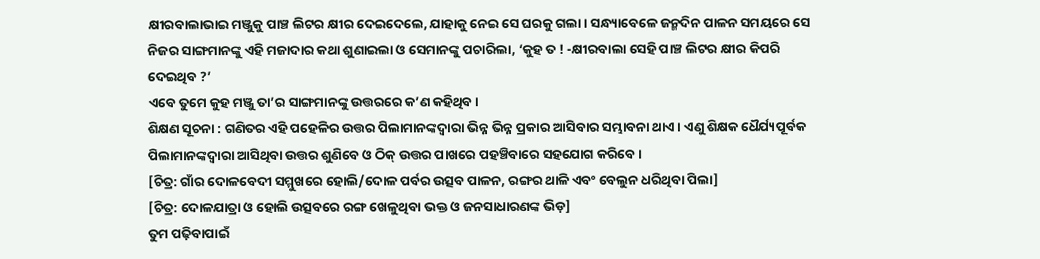କ୍ଷୀରବାଲାଭାଇ ମଞ୍ଜୁକୁ ପାଞ୍ଚ ଲିଟର କ୍ଷୀର ଦେଇଦେଲେ, ଯାହାକୁ ନେଇ ସେ ଘରକୁ ଗଲା । ସନ୍ଧ୍ୟାବେଳେ ଜନ୍ମଦିନ ପାଳନ ସମୟରେ ସେ ନିଜର ସାଙ୍ଗମାନଙ୍କୁ ଏହି ମଜାଦାର କଥା ଶୁଣାଇଲା ଓ ସେମାନଙ୍କୁ ପଚାରିଲା, ‘କୁହ ତ ! -କ୍ଷୀରବାଲା ସେହି ପାଞ୍ଚ ଲିଟର କ୍ଷୀର କିପରି ଦେଇଥିବ ?’
ଏବେ ତୁମେ କୁହ ମଞ୍ଜୁ ତା’ର ସାଙ୍ଗମାନଙ୍କୁ ଉତ୍ତରରେ କ’ଣ କହିଥିବ ।
ଶିକ୍ଷଣ ସୂଚନା : ଗଣିତର ଏହି ପହେଳିର ଉତ୍ତର ପିଲାମାନଙ୍କଦ୍ୱାରା ଭିନ୍ନ ଭିନ୍ନ ପ୍ରକାର ଆସିବାର ସମ୍ଭାବନା ଥାଏ । ଏଣୁ ଶିକ୍ଷକ ଧୈର୍ଯ୍ୟପୂର୍ବକ ପିଲାମାନଙ୍କଦ୍ୱାରା ଆସିଥିବା ଉତ୍ତର ଶୁଣିବେ ଓ ଠିକ୍ ଉତ୍ତର ପାଖରେ ପହଞ୍ଚିବାରେ ସହଯୋଗ କରିବେ ।
[ଚିତ୍ର: ଗାଁର ଦୋଳବେଦୀ ସମ୍ମୁଖରେ ହୋଲି/ଦୋଳ ପର୍ବର ଉତ୍ସବ ପାଳନ, ରଙ୍ଗର ଥାଳି ଏବଂ ବେଲୁନ ଧରିଥିବା ପିଲା]
[ଚିତ୍ର: ଦୋଳଯାତ୍ରା ଓ ହୋଲି ଉତ୍ସବରେ ରଙ୍ଗ ଖେଳୁଥିବା ଭକ୍ତ ଓ ଜନସାଧାରଣଙ୍କ ଭିଡ଼]
ତୁମ ପଢ଼ିବାପାଇଁ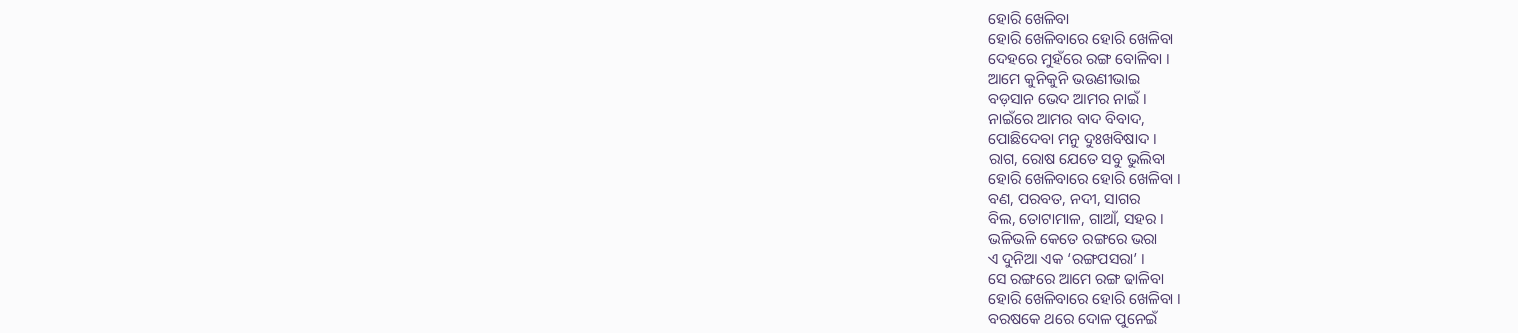ହୋରି ଖେଳିବା
ହୋରି ଖେଳିବାରେ ହୋରି ଖେଳିବା
ଦେହରେ ମୁହଁରେ ରଙ୍ଗ ବୋଳିବା ।
ଆମେ କୁନିକୁନି ଭଉଣୀଭାଇ
ବଡ଼ସାନ ଭେଦ ଆମର ନାଇଁ ।
ନାଇଁରେ ଆମର ବାଦ ବିବାଦ,
ପୋଛିଦେବା ମନୁ ଦୁଃଖବିଷାଦ ।
ରାଗ, ରୋଷ ଯେତେ ସବୁ ଭୁଲିବା
ହୋରି ଖେଳିବାରେ ହୋରି ଖେଳିବା ।
ବଣ, ପରବତ, ନଦୀ, ସାଗର
ବିଲ, ତୋଟାମାଳ, ଗାଆଁ, ସହର ।
ଭଳିଭଳି କେତେ ରଙ୍ଗରେ ଭରା
ଏ ଦୁନିଆ ଏକ ‘ରଙ୍ଗପସରା’ ।
ସେ ରଙ୍ଗରେ ଆମେ ରଙ୍ଗ ଢାଳିବା
ହୋରି ଖେଳିବାରେ ହୋରି ଖେଳିବା ।
ବରଷକେ ଥରେ ଦୋଳ ପୁନେଇଁ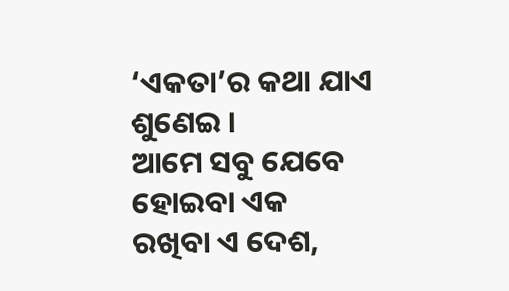‘ଏକତା’ର କଥା ଯାଏ ଶୁଣେଇ ।
ଆମେ ସବୁ ଯେବେ ହୋଇବା ଏକ
ରଖିବା ଏ ଦେଶ,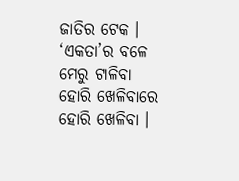ଜାତିର ଟେକ ।
‘ଏକତା’ର ବଳେ ମେରୁ ଟାଳିବା
ହୋରି ଖେଳିବାରେ ହୋରି ଖେଳିବା ।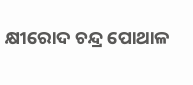କ୍ଷୀରୋଦ ଚନ୍ଦ୍ର ପୋଥାଳ